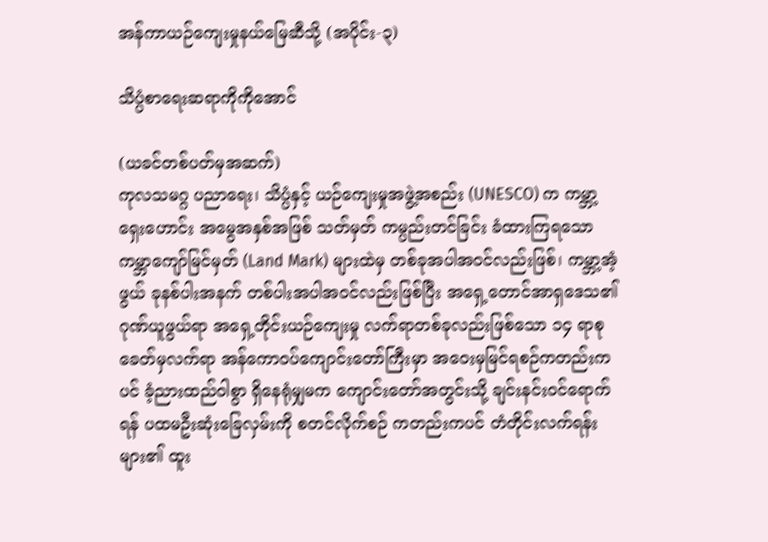အန်ကာယဉ်ကျေးမှုနယ်မြေဆီသို့ (အပိုင်း-၃)

သိပ္ပံစာရေးဆရာကိုကိုအောင်

(ယခင်တစ်ပတ်မှအဆက်)
ကုလသမဂ္ဂ ပညာရေး၊ သိပ္ပံနှင့် ယဉ်ကျေးမှုအဖွဲ့အစည်း (UNESCO) က ကမ္ဘာ့ရှေးဟောင်း အမွေအနှစ်အဖြစ် သတ်မှတ် ကမ္ပည်းတင်ခြင်း ခံထားကြရသော ကမ္ဘာကျော်မြင်မှတ် (Land Mark) များထဲမှ တစ်ခုအပါအဝင်လည်းဖြစ်၊ ကမ္ဘာ့အံ့ဖွယ် ခုနစ်ပါးအနက် တစ်ပါးအပါအဝင်လည်းဖြစ်ပြီး အရှေ့တောင်အာရှဒေသ၏ ဂုဏ်ယူဖွယ်ရာ အရှေ့တိုင်းယဉ်ကျေးမှု လက်ရာတစ်ခုလည်းဖြစ်သော ၁၄ ရာစုခေတ်မှလက်ရာ အန်ကောဝပ်ကျောင်းတော်ကြီးမှာ အဝေးမှမြင်ရစဉ်ကတည်းကပင် ခံ့ညားထည်ဝါစွာ ရှိနေရုံမျှမက ကျောင်းတော်အတွင်းသို့ ချင်းနင်းဝင်ရောက်ရန် ပထမဦးဆုံးခြေလှမ်းကို စတင်လိုက်စဉ် ကတည်းကပင် တံတိုင်းလက်ရန်းများ၏ ထူး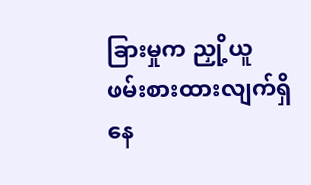ခြားမှုက ညှို့ယူဖမ်းစားထားလျက်ရှိနေ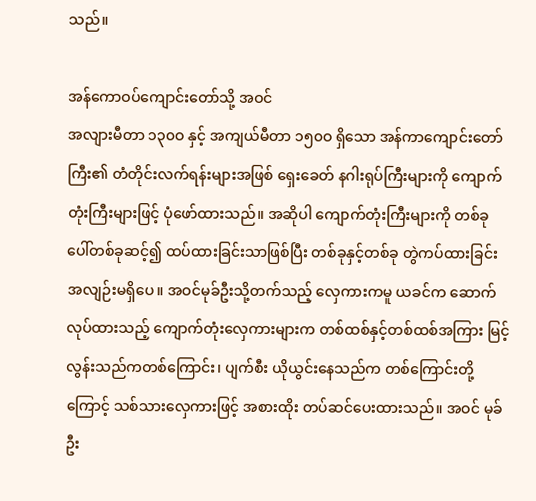သည်။

အန်ကောဝပ်ကျောင်းတော်သို့ အဝင်
အလျားမီတာ ၁၃၀ဝ နှင့် အကျယ်မီတာ ၁၅၀ဝ ရှိသော အန်ကာကျောင်းတော်ကြီး၏ တံတိုင်းလက်ရန်းများအဖြစ် ရှေးခေတ် နဂါးရုပ်ကြီးများကို ကျောက်တုံးကြီးများဖြင့် ပုံဖော်ထားသည်။ အဆိုပါ ကျောက်တုံးကြီးများကို တစ်ခုပေါ်တစ်ခုဆင့်၍ ထပ်ထားခြင်းသာဖြစ်ပြီး တစ်ခုနှင့်တစ်ခု တွဲကပ်ထားခြင်း အလျဉ်းမရှိပေ။ အဝင်မုခ်ဦးသို့တက်သည့် လှေကားကမူ ယခင်က ဆောက်လုပ်ထားသည့် ကျောက်တုံးလှေကားများက တစ်ထစ်နှင့်တစ်ထစ်အကြား မြင့်လွန်းသည်ကတစ်ကြောင်း၊ ပျက်စီး ယိုယွင်းနေသည်က တစ်ကြောင်းတို့ကြောင့် သစ်သားလှေကားဖြင့် အစားထိုး တပ်ဆင်ပေးထားသည်။ အဝင် မုခ်ဦး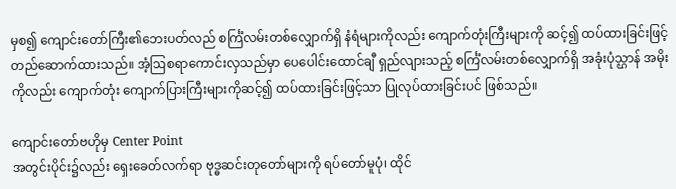မှစ၍ ကျောင်းတော်ကြီး၏ဘေးပတ်လည် စင်္ကြံလမ်းတစ်လျှောက်ရှိ နံရံများကိုလည်း ကျောက်တုံးကြီးများကို ဆင့်၍ ထပ်ထားခြင်းဖြင့် တည်ဆောက်ထားသည်။ အံ့ဩစရာကောင်းလှသည်မှာ ပေပေါင်းထောင်ချီ ရှည်လျားသည့် စင်္ကြံလမ်းတစ်လျှောက်ရှိ အခုံးပုံသ္ဌာန် အမိုးကိုလည်း ကျောက်တုံး ကျောက်ပြားကြီးများကိုဆင့်၍ ထပ်ထားခြင်းဖြင့်သာ ပြုလုပ်ထားခြင်းပင် ဖြစ်သည်။

ကျောင်းတော်ဗဟိုမှ Center Point
အတွင်းပိုင်း၌လည်း ရှေးခေတ်လက်ရာ ဗုဒ္ဓဆင်းတုတော်များကို ရပ်တော်မူပုံ၊ ထိုင်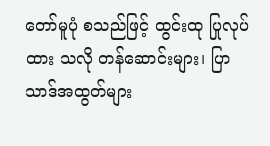တော်မူပုံ စသည်ဖြင့် ထွင်းထု ပြုလုပ်ထား သလို တန်ဆောင်းများ၊ ပြာသာဒ်အထွတ်များ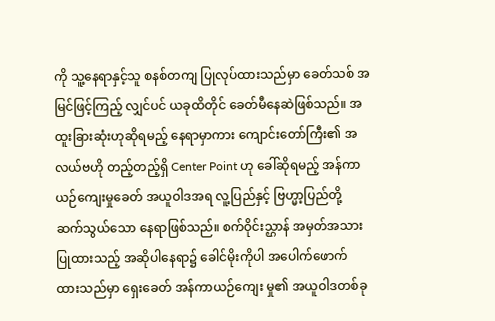ကို သူ့နေရာနှင့်သူ စနစ်တကျ ပြုလုပ်ထားသည်မှာ ခေတ်သစ် အမြင်ဖြင့်ကြည့် လျှင်ပင် ယခုထိတိုင် ခေတ်မီနေဆဲဖြစ်သည်။ အထူးခြားဆုံးဟုဆိုရမည့် နေရာမှာကား ကျောင်းတော်ကြီး၏ အလယ်ဗဟို တည့်တည့်ရှိ Center Point ဟု ခေါ်ဆိုရမည့် အန်ကာယဉ်ကျေးမှုခေတ် အယူဝါဒအရ လူ့ပြည်နှင့် ဗြဟ္မာ့ပြည်တို့ ဆက်သွယ်သော နေရာဖြစ်သည်။ စက်ဝိုင်းသ္ဌာန် အမှတ်အသားပြုထားသည့် အဆိုပါနေရာ၌ ခေါင်မိုးကိုပါ အပေါက်ဖောက် ထားသည်မှာ ရှေးခေတ် အန်ကာယဉ်ကျေး မှု၏ အယူဝါဒတစ်ခု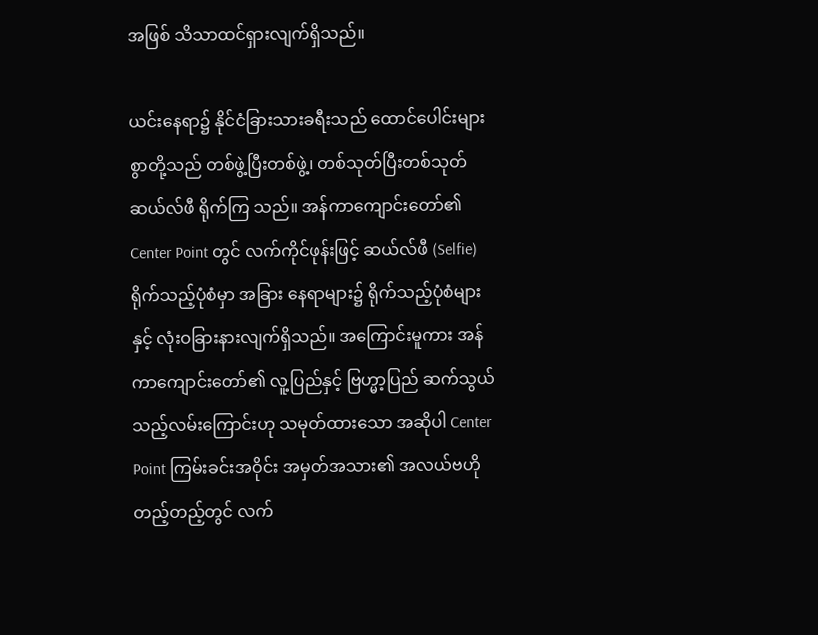အဖြစ် သိသာထင်ရှားလျက်ရှိသည်။

ယင်းနေရာ၌ နိုင်ငံခြားသားခရီးသည် ထောင်ပေါင်းများစွာတို့သည် တစ်ဖွဲ့ပြီးတစ်ဖွဲ့၊ တစ်သုတ်ပြီးတစ်သုတ် ဆယ်လ်ဖီ ရိုက်ကြ သည်။ အန်ကာကျောင်းတော်၏ Center Point တွင် လက်ကိုင်ဖုန်းဖြင့် ဆယ်လ်ဖီ (Selfie) ရိုက်သည့်ပုံစံမှာ အခြား နေရာများ၌ ရိုက်သည့်ပုံစံများနှင့် လုံးဝခြားနားလျက်ရှိသည်။ အကြောင်းမူကား အန်ကာကျောင်းတော်၏ လူ့ပြည်နှင့် ဗြဟ္မာ့ပြည် ဆက်သွယ် သည့်လမ်းကြောင်းဟု သမုတ်ထားသော အဆိုပါ Center Point ကြမ်းခင်းအဝိုင်း အမှတ်အသား၏ အလယ်ဗဟိုတည့်တည့်တွင် လက်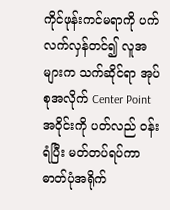ကိုင်ဖုန်းကင်မရာကို ပက်လက်လှန်တင်၍ လူအများက သက်ဆိုင်ရာ အုပ်စုအလိုက် Center Point အဝိုင်းကို ပတ်လည် ဝန်းရံပြီး မတ်တပ်ရပ်ကာ ဓာတ်ပုံအရိုက်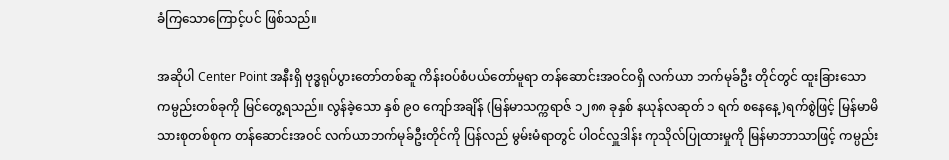ခံကြသောကြောင့်ပင် ဖြစ်သည်။

အဆိုပါ Center Point အနီးရှိ ဗုဒ္ဓရုပ်ပွားတော်တစ်ဆူ ကိန်းဝပ်စံပယ်တော်မူရာ တန်ဆောင်းအဝင်ဝရှိ လက်ယာ ဘက်မုခ်ဦး တိုင်တွင် ထူးခြားသောကမ္ပည်းတစ်ခုကို မြင်တွေ့ရသည်။ လွန်ခဲ့သော နှစ် ၉၀ ကျော်အချိန် (မြန်မာသက္ကရာဇ် ၁၂၈၈ ခုနှစ် နယုန်လဆုတ် ၁ ရက် စနေနေ့)ရက်စွဲဖြင့် မြန်မာမိသားစုတစ်စုက တန်ဆောင်းအဝင် လက်ယာဘက်မုခ်ဦးတိုင်ကို ပြန်လည် မွမ်းမံရာတွင် ပါဝင်လှူဒါန်း ကုသိုလ်ပြုထားမှုကို မြန်မာဘာသာဖြင့် ကမ္ပည်း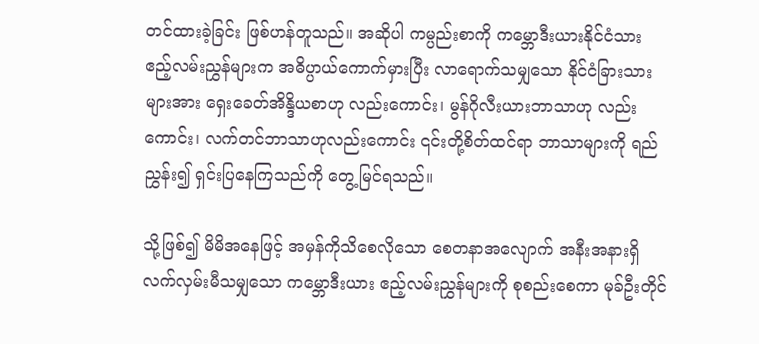တင်ထားခဲ့ခြင်း ဖြစ်ဟန်တူသည်။ အဆိုပါ ကမ္ပည်းစာကို ကမ္ဘောဒီးယားနိုင်ငံသား ဧည့်လမ်းညွှန်များက အဓိပ္ပာယ်ကောက်မှားပြီး လာရောက်သမျှသော နိုင်ငံခြားသား များအား ရှေးခေတ်အိန္ဒိယစာဟု လည်းကောင်း၊ မွန်ဂိုလီးယားဘာသာဟု လည်းကောင်း၊ လက်တင်ဘာသာဟုလည်းကောင်း ၎င်းတို့စိတ်ထင်ရာ ဘာသာများကို ရည်ညွှန်း၍ ရှင်းပြနေကြသည်ကို တွေ့မြင်ရသည်။

သို့ဖြစ်၍ မိမိအနေဖြင့် အမှန်ကိုသိစေလိုသော စေတနာအလျောက် အနီးအနားရှိ လက်လှမ်းမီသမျှသော ကမ္ဘောဒီးယား ဧည့်လမ်းညွှန်များကို စုစည်းစေကာ မုခ်ဦးတိုင်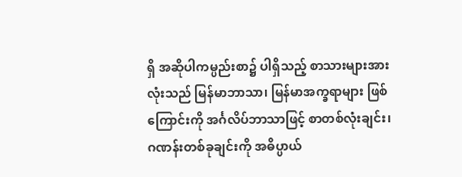ရှိ အဆိုပါကမ္ပည်းစာ၌ ပါရှိသည့် စာသားများအားလုံးသည် မြန်မာဘာသာ၊ မြန်မာအက္ခရာများ ဖြစ်ကြောင်းကို အင်္ဂလိပ်ဘာသာဖြင့် စာတစ်လုံးချင်း၊ ဂဏန်းတစ်ခုချင်းကို အဓိပ္ပာယ်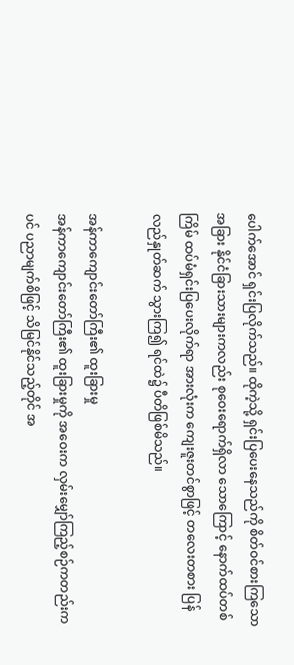ပေါက်အောင် ရှင်းပြလိုက်သည်။ ထိုကဲ့သို့ ရှင်းပြပေးနေသည်ကို စိတ်ဝင်စားကြသော အခြား နိုင်ငံခြားသားများကလည်း စုဝေးရောက်ရှိလာ သောကြောင့် နောက်ထပ်တစ်ကြိမ် ထပ်မံရှင်းပြပေးလိုက်ရာ အားလုံးက ကျေးဇူးတင်စွာဖြင့် တလေးတစား ပြန်လည်နှုတ်ဆက် သွားကြ၍ ရင်ထဲ၌ ပီတိဖြစ်မိသည်။

အန်ကာကျောင်းတော်ကြီး၏ ထူးခြားမှု
အန်ကာကျောင်းတော်ကြီး၏ ထူးခြားမှုကို အဝေးက လှမ်းမျှော်ကြည့်စဉ်ကတည်းကပင် ပညာမျက်စိဖြင့် သိမြင်နိုင်သည့်တိုင် အ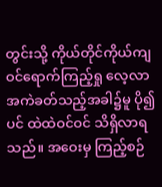တွင်းသို့ ကိုယ်တိုင်ကိုယ်ကျ ဝင်ရောက်ကြည့်ရှု လေ့လာအကဲခတ်သည့်အခါ၌မူ ပို၍ပင် ထဲထဲဝင်ဝင် သိရှိလာရသည်။ အဝေးမှ ကြည့်စဉ်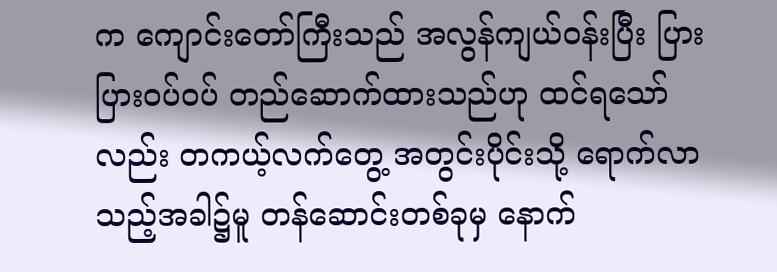က ကျောင်းတော်ကြီးသည် အလွန်ကျယ်ဝန်းပြီး ပြားပြားဝပ်ဝပ် တည်ဆောက်ထားသည်ဟု ထင်ရသော်လည်း တကယ့်လက်တွေ့ အတွင်းပိုင်းသို့ ရောက်လာသည့်အခါ၌မူ တန်ဆောင်းတစ်ခုမှ နောက်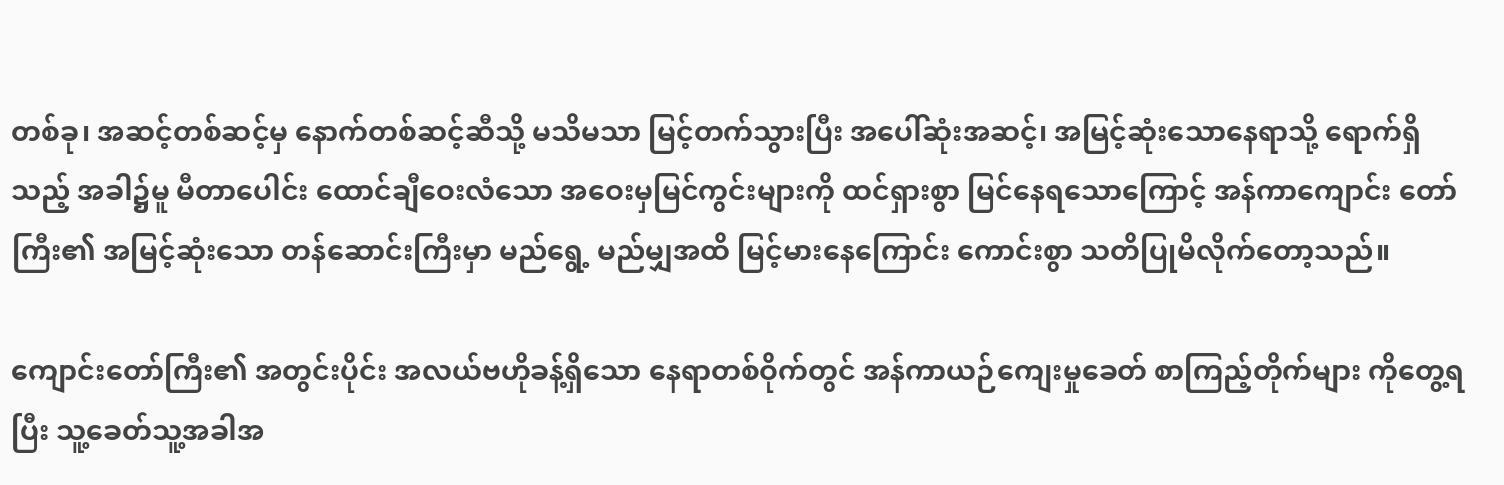တစ်ခု၊ အဆင့်တစ်ဆင့်မှ နောက်တစ်ဆင့်ဆီသို့ မသိမသာ မြင့်တက်သွားပြီး အပေါ်ဆုံးအဆင့်၊ အမြင့်ဆုံးသောနေရာသို့ ရောက်ရှိသည့် အခါ၌မူ မီတာပေါင်း ထောင်ချီဝေးလံသော အဝေးမှမြင်ကွင်းများကို ထင်ရှားစွာ မြင်နေရသောကြောင့် အန်ကာကျောင်း တော်ကြီး၏ အမြင့်ဆုံးသော တန်ဆောင်းကြီးမှာ မည်ရွေ့ မည်မျှအထိ မြင့်မားနေကြောင်း ကောင်းစွာ သတိပြုမိလိုက်တော့သည်။

ကျောင်းတော်ကြီး၏ အတွင်းပိုင်း အလယ်ဗဟိုခန့်ရှိသော နေရာတစ်ဝိုက်တွင် အန်ကာယဉ်ကျေးမှုခေတ် စာကြည့်တိုက်များ ကိုတွေ့ရပြီး သူ့ခေတ်သူ့အခါအ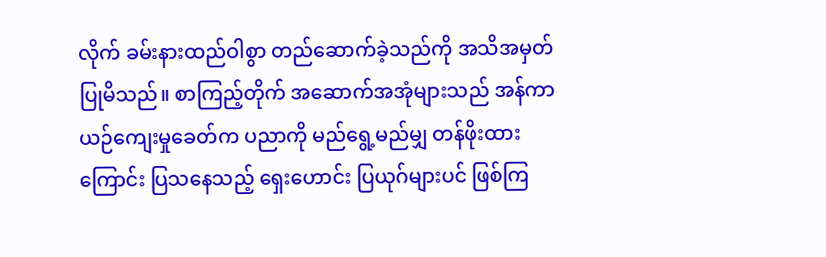လိုက် ခမ်းနားထည်ဝါစွာ တည်ဆောက်ခဲ့သည်ကို အသိအမှတ်ပြုမိသည်။ စာကြည့်တိုက် အဆောက်အအုံများသည် အန်ကာယဉ်ကျေးမှုခေတ်က ပညာကို မည်ရွေ့မည်မျှ တန်ဖိုးထားကြောင်း ပြသနေသည့် ရှေးဟောင်း ပြယုဂ်များပင် ဖြစ်ကြ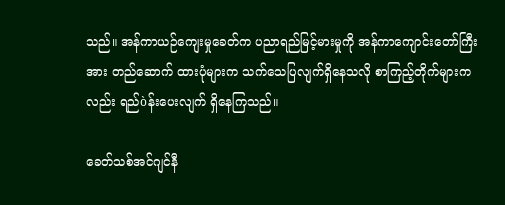သည်။ အန်ကာယဉ်ကျေးမှုခေတ်က ပညာရည်မြင့်မားမှုကို အန်ကာကျောင်းတော်ကြီးအား တည်ဆောက် ထားပုံများက သက်သေပြလျက်ရှိနေသလို စာကြည့်တိုက်များကလည်း ရည်òန်းပေးလျက် ရှိနေကြသည်။

ခေတ်သစ်အင်ဂျင်နီ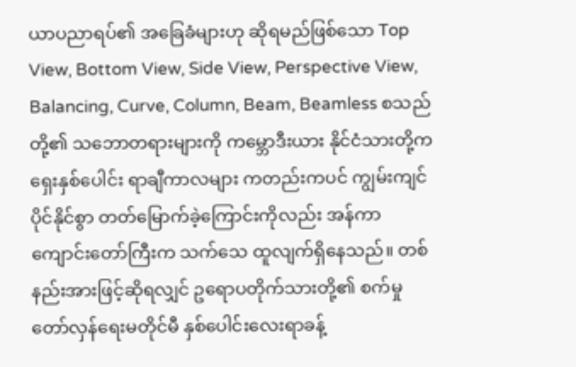ယာပညာရပ်၏ အခြေခံများဟု ဆိုရမည်ဖြစ်သော Top View, Bottom View, Side View, Perspective View, Balancing, Curve, Column, Beam, Beamless စသည်တို့၏ သဘောတရားများကို ကမ္ဘောဒီးယား နိုင်ငံသားတို့က ရှေးနှစ်ပေါင်း ရာချီကာလများ ကတည်းကပင် ကျွမ်းကျင်ပိုင်နိုင်စွာ တတ်မြောက်ခဲ့ကြောင်းကိုလည်း အန်ကာကျောင်းတော်ကြီးက သက်သေ ထူလျက်ရှိနေသည်။ တစ်နည်းအားဖြင့်ဆိုရလျှင် ဥရောပတိုက်သားတို့၏ စက်မှုတော်လှန်ရေးမတိုင်မီ နှစ်ပေါင်းလေးရာခန့်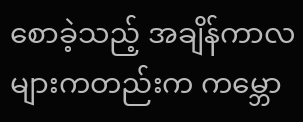စောခဲ့သည့် အချိန်ကာလများကတည်းက ကမ္ဘော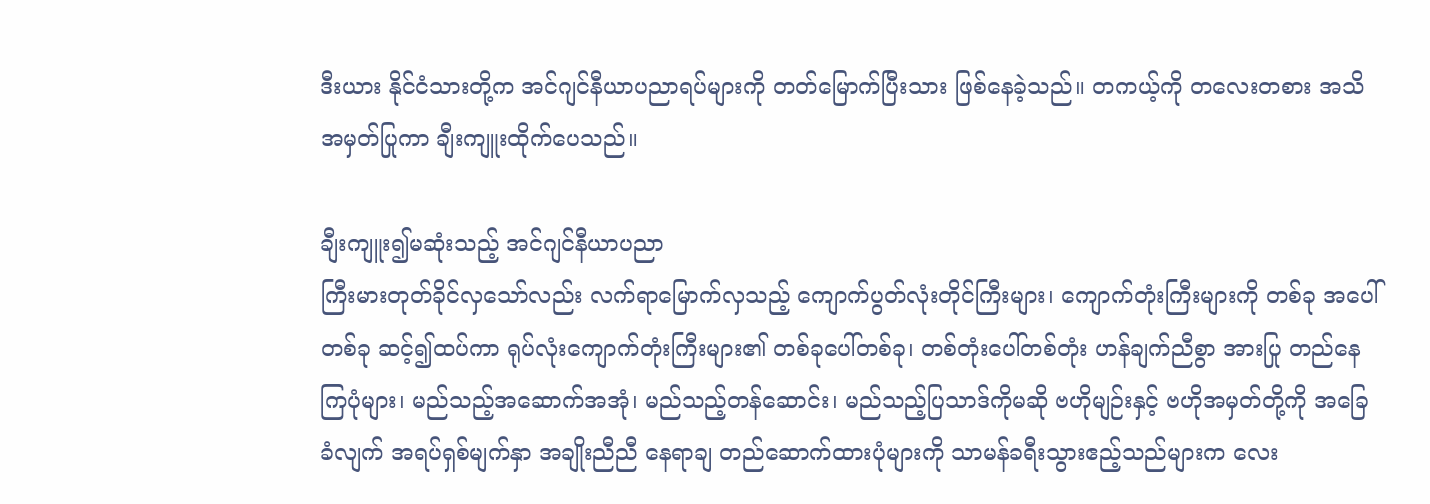ဒီးယား နိုင်ငံသားတို့က အင်ဂျင်နီယာပညာရပ်များကို တတ်မြောက်ပြီးသား ဖြစ်နေခဲ့သည်။ တကယ့်ကို တလေးတစား အသိအမှတ်ပြုကာ ချီးကျူးထိုက်ပေသည်။

ချီးကျူး၍မဆုံးသည့် အင်ဂျင်နီယာပညာ
ကြီးမားတုတ်ခိုင်လှသော်လည်း လက်ရာမြောက်လှသည့် ကျောက်ပွတ်လုံးတိုင်ကြီးများ၊ ကျောက်တုံးကြီးများကို တစ်ခု အပေါ်တစ်ခု ဆင့်၍ထပ်ကာ ရုပ်လုံးကျောက်တုံးကြီးများ၏ တစ်ခုပေါ်တစ်ခု၊ တစ်တုံးပေါ်တစ်တုံး ဟန်ချက်ညီစွာ အားပြု တည်နေကြပုံများ၊ မည်သည့်အဆောက်အအုံ၊ မည်သည့်တန်ဆောင်း၊ မည်သည့်ပြသာဒ်ကိုမဆို ဗဟိုမျဉ်းနှင့် ဗဟိုအမှတ်တို့ကို အခြေခံလျက် အရပ်ရှစ်မျက်နှာ အချိုးညီညီ နေရာချ တည်ဆောက်ထားပုံများကို သာမန်ခရီးသွားဧည့်သည်များက လေး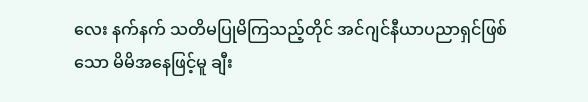လေး နက်နက် သတိမပြုမိကြသည့်တိုင် အင်ဂျင်နီယာပညာရှင်ဖြစ်သော မိမိအနေဖြင့်မူ ချီး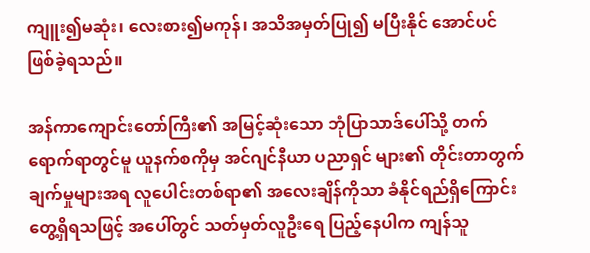ကျူး၍မဆုံး၊ လေးစား၍မကုန်၊ အသိအမှတ်ပြု၍ မပြီးနိုင် အောင်ပင်ဖြစ်ခဲ့ရသည်။

အန်ကာကျောင်းတော်ကြီး၏ အမြင့်ဆုံးသော ဘုံပြာသာဒ်ပေါ်သို့ တက်ရောက်ရာတွင်မူ ယူနက်စကိုမှ အင်ဂျင်နီယာ ပညာရှင် များ၏ တိုင်းတာတွက်ချက်မှုများအရ လူပေါင်းတစ်ရာ၏ အလေးချိန်ကိုသာ ခံနိုင်ရည်ရှိကြောင်း တွေ့ရှိရသဖြင့် အပေါ်တွင် သတ်မှတ်လူဦးရေ ပြည့်နေပါက ကျန်သူ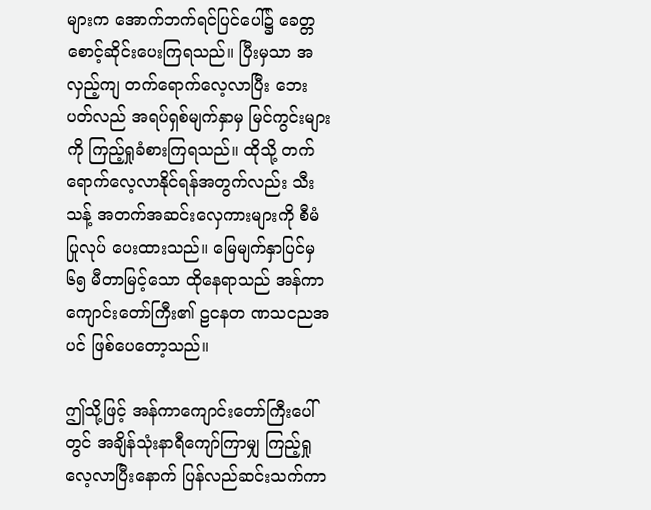များက အောက်ဘက်ရင်ပြင်ပေါ်၌ ခေတ္တစောင့်ဆိုင်းပေးကြရသည်။ ပြီးမှသာ အလှည့်ကျ တက်ရောက်လေ့လာပြီး ဘေးပတ်လည် အရပ်ရှစ်မျက်နှာမှ မြင်ကွင်းများကို ကြည့်ရှုခံစားကြရသည်။ ထိုသို့ တက်ရောက်လေ့လာနိုင်ရန်အတွက်လည်း သီးသန့် အတက်အဆင်းလှေကားများကို စီမံပြုလုပ် ပေးထားသည်။ မြေမျက်နှာပြင်မှ ၆၅ မီတာမြင့်သော ထိုနေရာသည် အန်ကာကျောင်းတော်ကြီး၏ ဠငနတ ဏသငညအ ပင် ဖြစ်ပေတော့သည်။

ဤသို့ဖြင့် အန်ကာကျောင်းတော်ကြီးပေါ်တွင် အချိန်သုံးနာရီကျော်ကြာမျှ ကြည့်ရှုလေ့လာပြီးနောက် ပြန်လည်ဆင်းသက်ကာ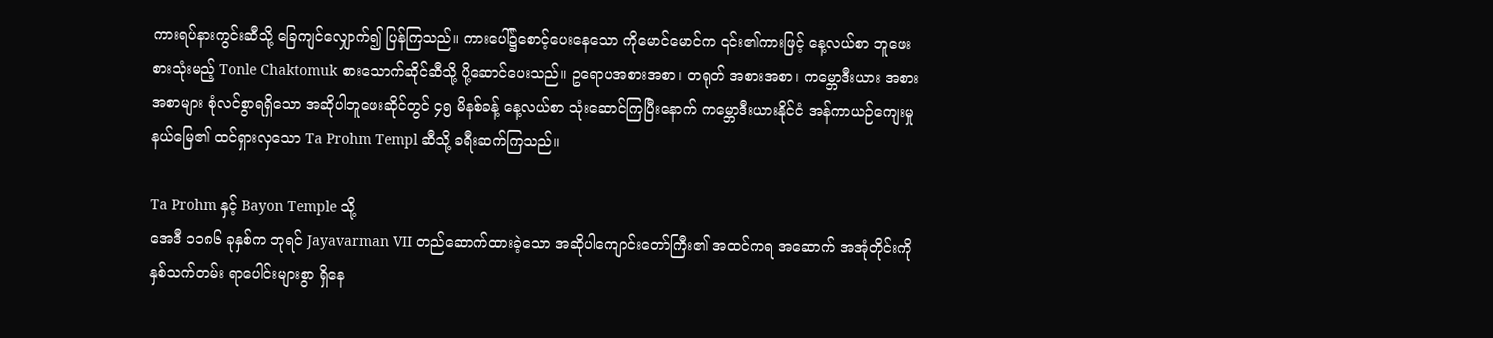ကားရပ်နားကွင်းဆီသို့ ခြေကျင်လျှောက်၍ ပြန်ကြသည်။ ကားပေါ်၌စောင့်ပေးနေသော ကိုမောင်မောင်က ၎င်း၏ကားဖြင့် နေ့လယ်စာ ဘူဖေးစားသုံးမည့် Tonle Chaktomuk စားသောက်ဆိုင်ဆီသို့ ပို့ဆောင်ပေးသည်။ ဥရောပအစားအစာ၊ တရုတ် အစားအစာ၊ ကမ္ဘောဒီးယား အစားအစာများ စုံလင်စွာရရှိသော အဆိုပါဘူဖေးဆိုင်တွင် ၄၅ မိနစ်ခန့် နေ့လယ်စာ သုံးဆောင်ကြပြီးနောက် ကမ္ဘောဒီးယားနိုင်ငံ အန်ကာယဉ်ကျေးမှုနယ်မြေ၏ ထင်ရှားလှသော Ta Prohm Templ ဆီသို့ ခရီးဆက်ကြသည်။

Ta Prohm နှင့် Bayon Temple သို့
အေဒီ ၁၁၈၆ ခုနှစ်က ဘုရင် Jayavarman VII တည်ဆောက်ထားခဲ့သော အဆိုပါကျောင်းတော်ကြီး၏ အထင်ကရ အဆောက် အအုံတိုင်းကို နှစ်သက်တမ်း ရာပေါင်းများစွာ ရှိနေ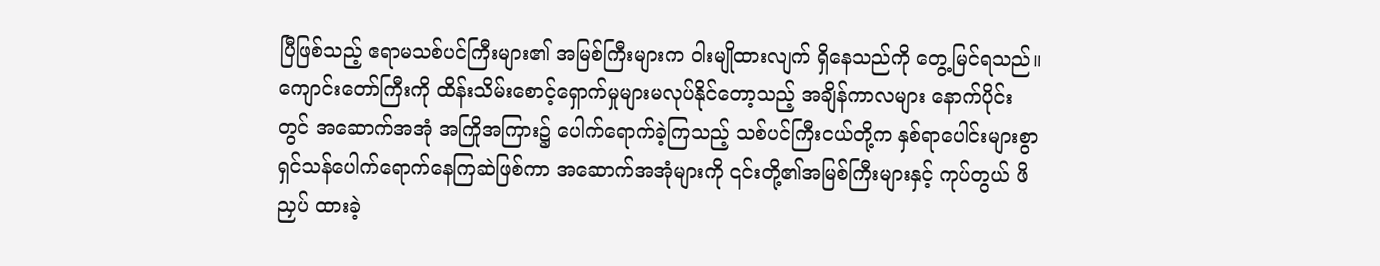ပြီဖြစ်သည့် ဧရာမသစ်ပင်ကြီးများ၏ အမြစ်ကြီးများက ဝါးမျိုထားလျက် ရှိနေသည်ကို တွေ့မြင်ရသည်။ ကျောင်းတော်ကြီးကို ထိန်းသိမ်းစောင့်ရှောက်မှုများမလုပ်နိုင်တော့သည့် အချိန်ကာလများ နောက်ပိုင်းတွင် အဆောက်အအုံ အကြိုအကြား၌ ပေါက်ရောက်ခဲ့ကြသည့် သစ်ပင်ကြီးငယ်တို့က နှစ်ရာပေါင်းများစွာ ရှင်သန်ပေါက်ရောက်နေကြဆဲဖြစ်ကာ အဆောက်အအုံများကို ၎င်းတို့၏အမြစ်ကြီးများနှင့် ကုပ်တွယ် ဖိညှပ် ထားခဲ့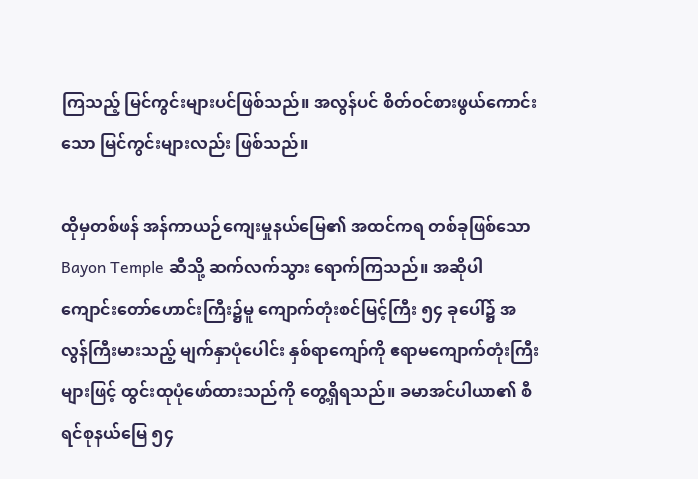ကြသည့် မြင်ကွင်းများပင်ဖြစ်သည်။ အလွန်ပင် စိတ်ဝင်စားဖွယ်ကောင်းသော မြင်ကွင်းများလည်း ဖြစ်သည်။

ထိုမှတစ်ဖန် အန်ကာယဉ်ကျေးမှုနယ်မြေ၏ အထင်ကရ တစ်ခုဖြစ်သော Bayon Temple ဆီသို့ ဆက်လက်သွား ရောက်ကြသည်။ အဆိုပါ ကျောင်းတော်ဟောင်းကြီး၌မူ ကျောက်တုံးစင်မြင့်ကြီး ၅၄ ခုပေါ်၌ အလွန်ကြီးမားသည့် မျက်နှာပုံပေါင်း နှစ်ရာကျော်ကို ဧရာမကျောက်တုံးကြီးများဖြင့် ထွင်းထုပုံဖော်ထားသည်ကို တွေ့ရှိရသည်။ ခမာအင်ပါယာ၏ စီရင်စုနယ်မြေ ၅၄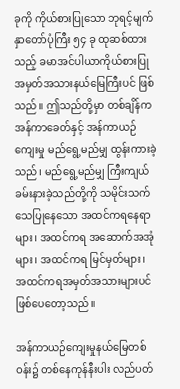ခုကို ကိုယ်စားပြုသော ဘုရင့်မျက်နှာတော်ပုံကြီး ၅၄ ခု ထုဆစ်ထားသည့် ခမာအင်ပါယာကိုယ်စားပြု အမှတ်အသားနယ်မြေကြီးပင် ဖြစ်သည်။ ဤသည်တို့မှာ တစ်ချိန်က အန်ကာခေတ်နှင့် အန်ကာယဉ်ကျေးမှု မည်ရွေ့မည်မျှ ထွန်းကားခဲ့သည်၊ မည်ရွေ့မည်မျှ ကြီးကျယ်ခမ်းနားခဲ့သည်တို့ကို သမိုင်းသက်သေပြုနေသော အထင်ကရနေရာများ၊ အထင်ကရ အဆောက်အအုံများ၊ အထင်ကရ မြင်မှတ်များ၊ အထင်ကရအမှတ်အသားများပင် ဖြစ်ပေတော့သည်။

အန်ကာယဉ်ကျေးမှုနယ်မြေတစ်ဝန်း၌ တစ်နေကုန်နီးပါး လည်ပတ်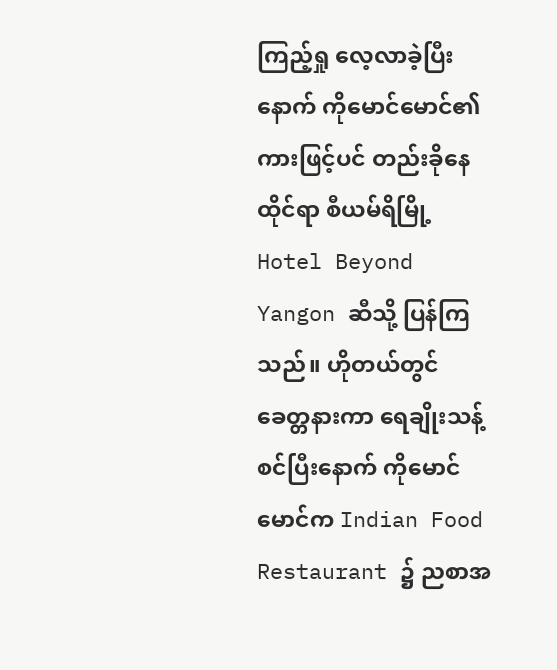ကြည့်ရှု လေ့လာခဲ့ပြီးနောက် ကိုမောင်မောင်၏ ကားဖြင့်ပင် တည်းခိုနေထိုင်ရာ စီယမ်ရိမြို့ Hotel Beyond Yangon ဆီသို့ ပြန်ကြသည်။ ဟိုတယ်တွင် ခေတ္တနားကာ ရေချိုးသန့်စင်ပြီးနောက် ကိုမောင်မောင်က Indian Food Restaurant ၌ ညစာအ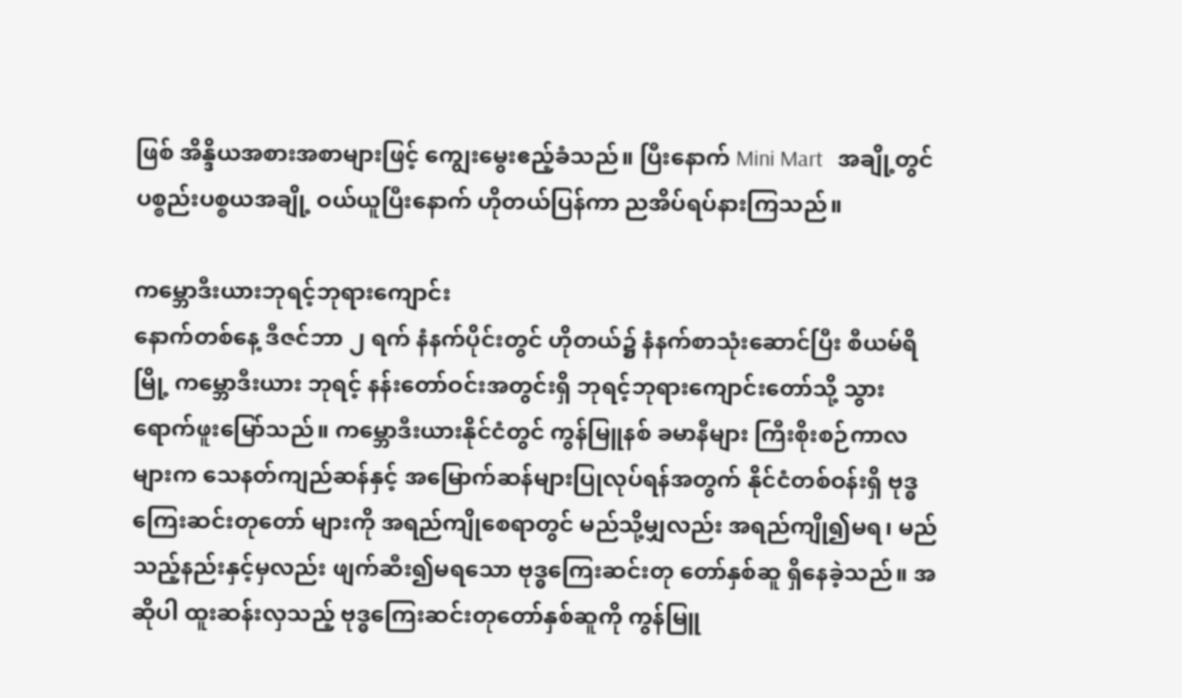ဖြစ် အိန္ဒိယအစားအစာများဖြင့် ကျွေးမွေးဧည့်ခံသည်။ ပြီးနောက် Mini Mart   အချို့တွင် ပစ္စည်းပစ္စယအချို့ ဝယ်ယူပြီးနောက် ဟိုတယ်ပြန်ကာ ညအိပ်ရပ်နားကြသည်။

ကမ္ဘောဒီးယားဘုရင့်ဘုရားကျောင်း
နောက်တစ်နေ့ ဒီဇင်ဘာ ၂ ရက် နံနက်ပိုင်းတွင် ဟိုတယ်၌ နံနက်စာသုံးဆောင်ပြီး စီယမ်ရိမြို့ ကမ္ဘောဒီးယား ဘုရင့် နန်းတော်ဝင်းအတွင်းရှိ ဘုရင့်ဘုရားကျောင်းတော်သို့ သွားရောက်ဖူးမြော်သည်။ ကမ္ဘောဒီးယားနိုင်ငံတွင် ကွန်မြူနစ် ခမာနီများ ကြီးစိုးစဉ်ကာလများက သေနတ်ကျည်ဆန်နှင့် အမြောက်ဆန်များပြုလုပ်ရန်အတွက် နိုင်ငံတစ်ဝန်းရှိ ဗုဒ္ဓကြေးဆင်းတုတော် များကို အရည်ကျိုစေရာတွင် မည်သို့မျှလည်း အရည်ကျို၍မရ၊ မည်သည့်နည်းနှင့်မှလည်း ဖျက်ဆီး၍မရသော ဗုဒ္ဓကြေးဆင်းတု တော်နှစ်ဆူ ရှိနေခဲ့သည်။ အဆိုပါ ထူးဆန်းလှသည့် ဗုဒ္ဓကြေးဆင်းတုတော်နှစ်ဆူကို ကွန်မြူ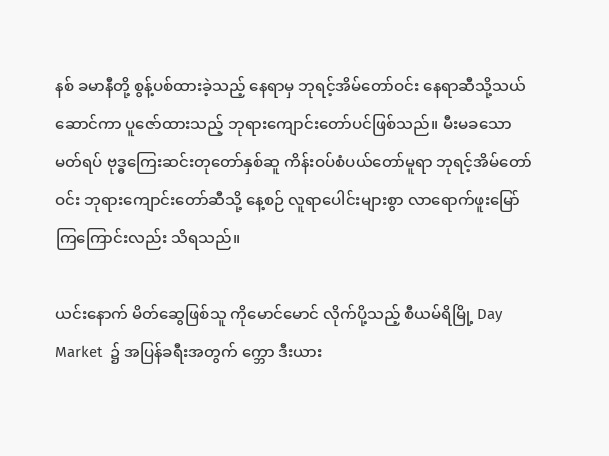နစ် ခမာနီတို့ စွန့်ပစ်ထားခဲ့သည့် နေရာမှ ဘုရင့်အိမ်တော်ဝင်း နေရာဆီသို့သယ်ဆောင်ကာ ပူဇော်ထားသည့် ဘုရားကျောင်းတော်ပင်ဖြစ်သည်။ မီးမခသော မတ်ရပ် ဗုဒ္ဓကြေးဆင်းတုတော်နှစ်ဆူ ကိန်းဝပ်စံပယ်တော်မူရာ ဘုရင့်အိမ်တော်ဝင်း ဘုရားကျောင်းတော်ဆီသို့ နေ့စဉ် လူရာပေါင်းများစွာ လာရောက်ဖူးမြော်ကြကြောင်းလည်း သိရသည်။

ယင်းနောက် မိတ်ဆွေဖြစ်သူ ကိုမောင်မောင် လိုက်ပို့သည့် စီယမ်ရိမြို့ Day Market  ၌ အပြန်ခရီးအတွက် က္ဘော ဒီးယား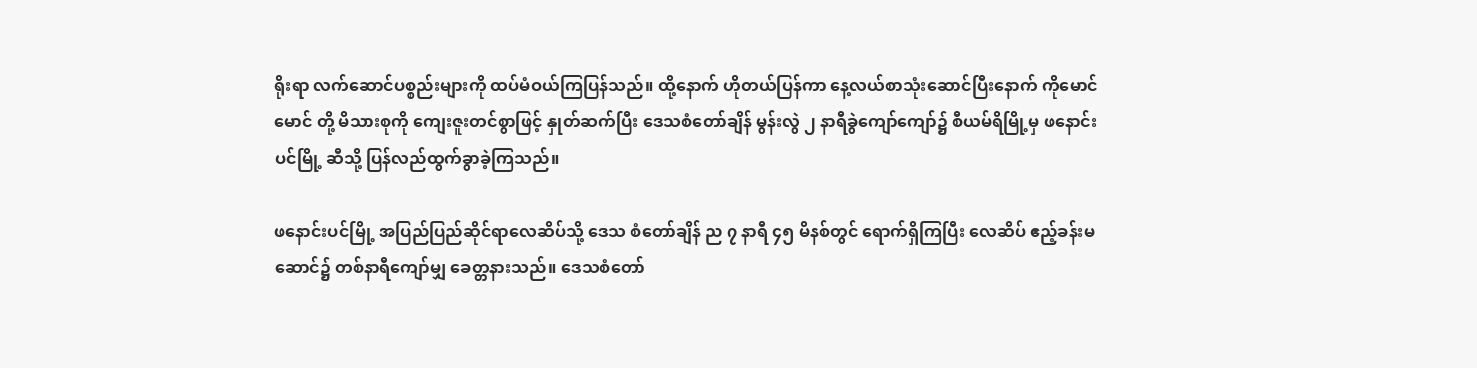ရိုးရာ လက်ဆောင်ပစ္စည်းများကို ထပ်မံဝယ်ကြပြန်သည်။ ထို့နောက် ဟိုတယ်ပြန်ကာ နေ့လယ်စာသုံးဆောင်ပြီးနောက် ကိုမောင်မောင် တို့ မိသားစုကို ကျေးဇူးတင်စွာဖြင့် နှုတ်ဆက်ပြီး ဒေသစံတော်ချိန် မွန်းလွဲ ၂ နာရီခွဲကျော်ကျော်၌ စီယမ်ရိမြို့မှ ဖနောင်းပင်မြို့ ဆီသို့ ပြန်လည်ထွက်ခွာခဲ့ကြသည်။

ဖနောင်းပင်မြို့ အပြည်ပြည်ဆိုင်ရာလေဆိပ်သို့ ဒေသ စံတော်ချိန် ည ၇ နာရီ ၄၅ မိနစ်တွင် ရောက်ရှိကြပြီး လေဆိပ် ဧည့်ခန်းမဆောင်၌ တစ်နာရီကျော်မျှ ခေတ္တနားသည်။ ဒေသစံတော်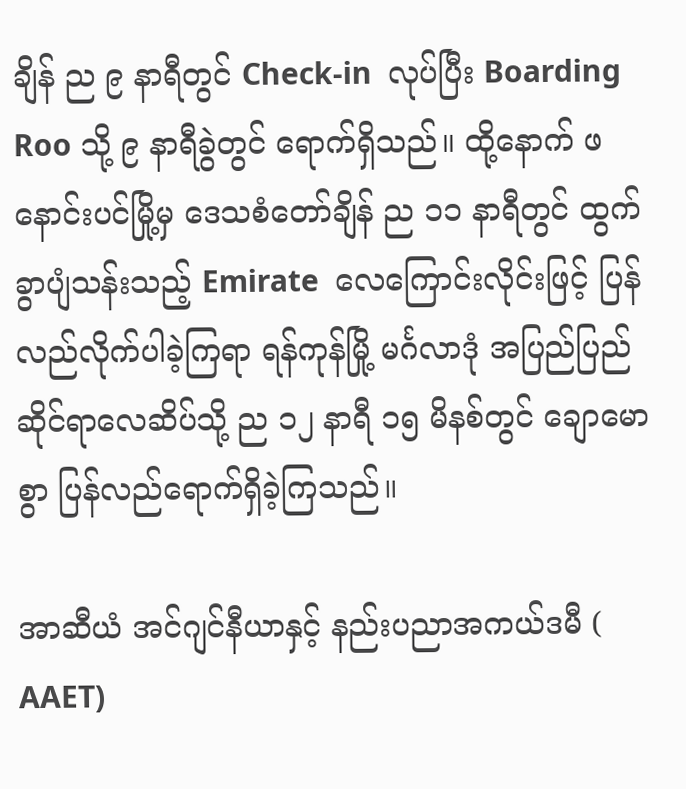ချိန် ည ၉ နာရီတွင် Check-in  လုပ်ပြီး Boarding Roo သို့ ၉ နာရီခွဲတွင် ရောက်ရှိသည်။ ထို့နောက် ဖနောင်းပင်မြို့မှ ဒေသစံတော်ချိန် ည ၁၁ နာရီတွင် ထွက်ခွာပျံသန်းသည့် Emirate  လေကြောင်းလိုင်းဖြင့် ပြန်လည်လိုက်ပါခဲ့ကြရာ ရန်ကုန်မြို့ မင်္ဂလာဒုံ အပြည်ပြည်ဆိုင်ရာလေဆိပ်သို့ ည ၁၂ နာရီ ၁၅ မိနစ်တွင် ချောမောစွာ ပြန်လည်ရောက်ရှိခဲ့ကြသည်။

အာဆီယံ အင်ဂျင်နီယာနှင့် နည်းပညာအကယ်ဒမီ ( AAET)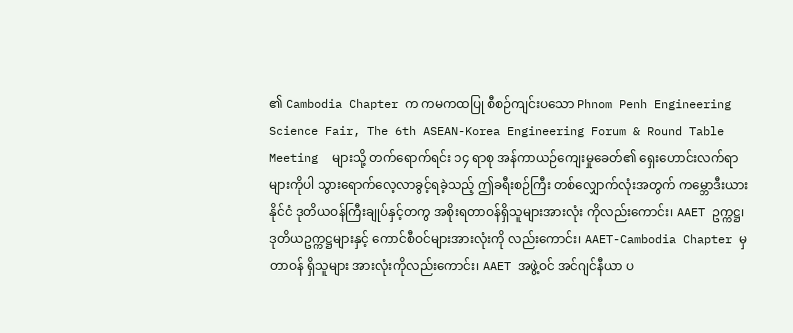၏ Cambodia Chapter က ကမကထပြု စီစဉ်ကျင်းပသော Phnom Penh Engineering Science Fair, The 6th ASEAN-Korea Engineering Forum & Round Table Meeting  များသို့ တက်ရောက်ရင်း ၁၄ ရာစု အန်ကာယဉ်ကျေးမှုခေတ်၏ ရှေးဟောင်းလက်ရာများကိုပါ သွားရောက်လေ့လာခွင့်ရခဲ့သည့် ဤခရီးစဉ်ကြီး တစ်လျှောက်လုံးအတွက် ကမ္ဘောဒီးယားနိုင်ငံ ဒုတိယဝန်ကြီးချုပ်နှင့်တကွ အစိုးရတာဝန်ရှိသူများအားလုံး ကိုလည်းကောင်း၊ AAET ဥက္ကဋ္ဌ၊ ဒုတိယဥက္ကဋ္ဌများနှင့် ကောင်စီဝင်များအားလုံးကို လည်းကောင်း၊ AAET-Cambodia Chapter မှ တာဝန် ရှိသူများ အားလုံးကိုလည်းကောင်း၊ AAET အဖွဲ့ဝင် အင်ဂျင်နီယာ ပ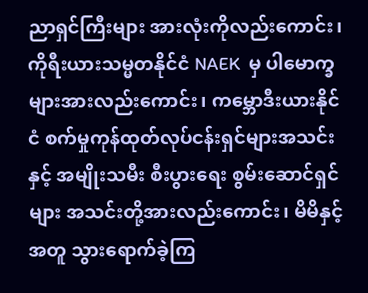ညာရှင်ကြီးများ အားလုံးကိုလည်းကောင်း၊ ကိုရီးယားသမ္မတနိုင်ငံ NAEK  မှ ပါမောက္ခများအားလည်းကောင်း၊ ကမ္ဘောဒီးယားနိုင်ငံ စက်မှုကုန်ထုတ်လုပ်ငန်းရှင်များအသင်းနှင့် အမျိုးသမီး စီးပွားရေး စွမ်းဆောင်ရှင်များ အသင်းတို့အားလည်းကောင်း၊ မိမိနှင့်အတူ သွားရောက်ခဲ့ကြ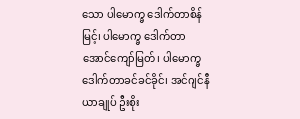သော ပါမောက္ခ ဒေါက်တာစိန်မြင့်၊ ပါမောက္ခ ဒေါက်တာအောင်ကျော်မြတ်၊ ပါမောက္ခဒေါက်တာခင်ခင်ခိုင်၊ အင်ဂျင်နီယာချုပ် ဦးစိုး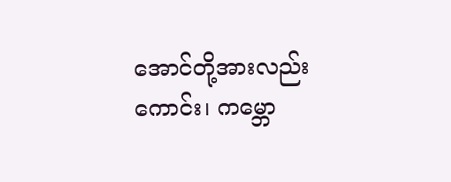အောင်တို့အားလည်းကောင်း၊ ကမ္ဘော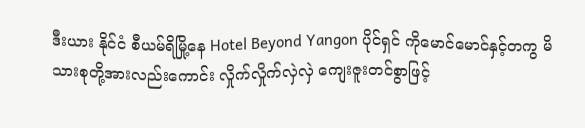ဒီးယား နိုင်ငံ စီယမ်ရိမြို့နေ Hotel Beyond Yangon ပိုင်ရှင် ကိုမောင်မောင်နှင့်တကွ မိသားစုတို့အားလည်းကောင်း လှိုက်လှိုက်လှဲလှဲ ကျေးဇူးတင်စွာဖြင့်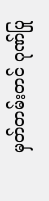မှတ်တမ်းတင် ဂုဏ်ပြု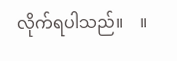လိုက်ရပါသည်။    ။